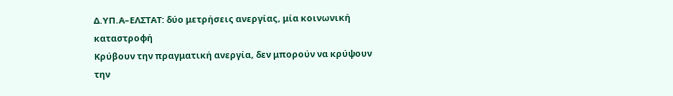Δ.ΥΠ.Α–ΕΛΣΤΑΤ: δύο μετρήσεις ανεργίας, μία κοινωνική καταστροφή
Κρύβουν την πραγματική ανεργία, δεν μπορούν να κρύψουν την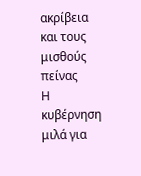ακρίβεια και τους μισθούς πείνας
Η κυβέρνηση μιλά για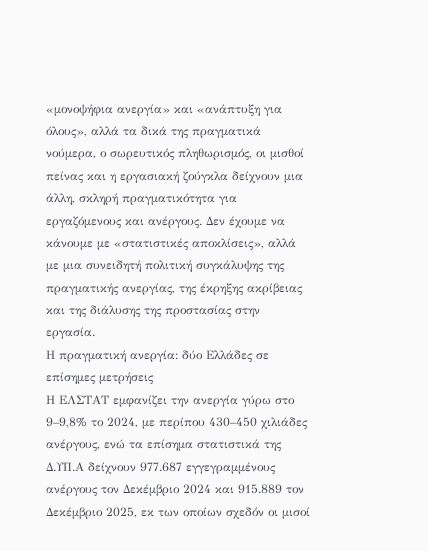«μονοψήφια ανεργία» και «ανάπτυξη για όλους», αλλά τα δικά της πραγματικά νούμερα, ο σωρευτικός πληθωρισμός, οι μισθοί πείνας και η εργασιακή ζούγκλα δείχνουν μια άλλη, σκληρή πραγματικότητα για εργαζόμενους και ανέργους. Δεν έχουμε να κάνουμε με «στατιστικές αποκλίσεις», αλλά με μια συνειδητή πολιτική συγκάλυψης της πραγματικής ανεργίας, της έκρηξης ακρίβειας και της διάλυσης της προστασίας στην εργασία.
Η πραγματική ανεργία: δύο Ελλάδες σε επίσημες μετρήσεις
Η ΕΛΣΤΑΤ εμφανίζει την ανεργία γύρω στο 9–9,8% το 2024, με περίπου 430–450 χιλιάδες ανέργους, ενώ τα επίσημα στατιστικά της Δ.ΥΠ.Α δείχνουν 977.687 εγγεγραμμένους ανέργους τον Δεκέμβριο 2024 και 915.889 τον Δεκέμβριο 2025, εκ των οποίων σχεδόν οι μισοί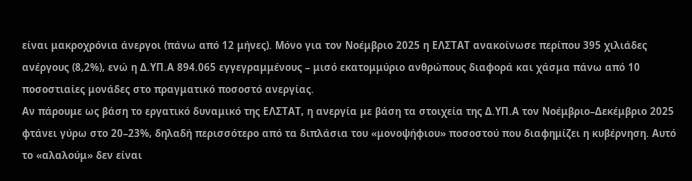είναι μακροχρόνια άνεργοι (πάνω από 12 μήνες). Μόνο για τον Νοέμβριο 2025 η ΕΛΣΤΑΤ ανακοίνωσε περίπου 395 χιλιάδες ανέργους (8,2%), ενώ η Δ.ΥΠ.Α 894.065 εγγεγραμμένους – μισό εκατομμύριο ανθρώπους διαφορά και χάσμα πάνω από 10 ποσοστιαίες μονάδες στο πραγματικό ποσοστό ανεργίας.
Αν πάρουμε ως βάση το εργατικό δυναμικό της ΕΛΣΤΑΤ, η ανεργία με βάση τα στοιχεία της Δ.ΥΠ.Α τον Νοέμβριο–Δεκέμβριο 2025 φτάνει γύρω στο 20–23%, δηλαδή περισσότερο από τα διπλάσια του «μονοψήφιου» ποσοστού που διαφημίζει η κυβέρνηση. Αυτό το «αλαλούμ» δεν είναι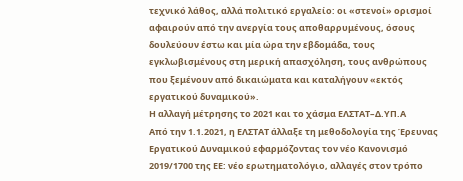τεχνικό λάθος, αλλά πολιτικό εργαλείο: οι «στενοί» ορισμοί αφαιρούν από την ανεργία τους αποθαρρυμένους, όσους δουλεύουν έστω και μία ώρα την εβδομάδα, τους εγκλωβισμένους στη μερική απασχόληση, τους ανθρώπους που ξεμένουν από δικαιώματα και καταλήγουν «εκτός εργατικού δυναμικού».
Η αλλαγή μέτρησης το 2021 και το χάσμα ΕΛΣΤΑΤ–Δ.ΥΠ.Α
Από την 1.1.2021, η ΕΛΣΤΑΤ άλλαξε τη μεθοδολογία της Έρευνας Εργατικού Δυναμικού εφαρμόζοντας τον νέο Κανονισμό 2019/1700 της ΕΕ: νέο ερωτηματολόγιο, αλλαγές στον τρόπο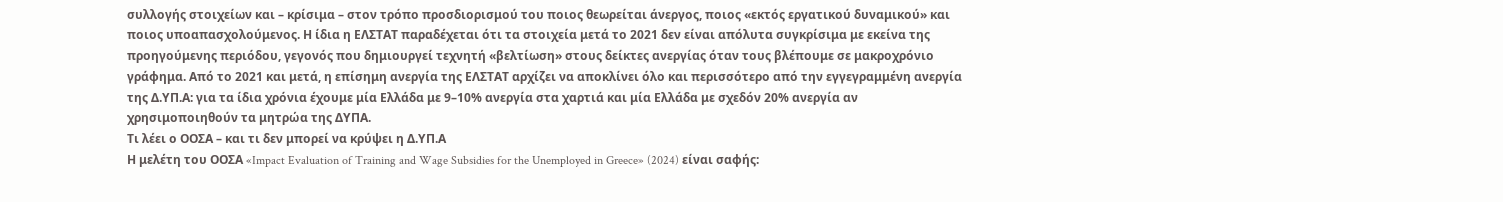συλλογής στοιχείων και – κρίσιμα – στον τρόπο προσδιορισμού του ποιος θεωρείται άνεργος, ποιος «εκτός εργατικού δυναμικού» και ποιος υποαπασχολούμενος. Η ίδια η ΕΛΣΤΑΤ παραδέχεται ότι τα στοιχεία μετά το 2021 δεν είναι απόλυτα συγκρίσιμα με εκείνα της προηγούμενης περιόδου, γεγονός που δημιουργεί τεχνητή «βελτίωση» στους δείκτες ανεργίας όταν τους βλέπουμε σε μακροχρόνιο γράφημα. Από το 2021 και μετά, η επίσημη ανεργία της ΕΛΣΤΑΤ αρχίζει να αποκλίνει όλο και περισσότερο από την εγγεγραμμένη ανεργία της Δ.ΥΠ.Α: για τα ίδια χρόνια έχουμε μία Ελλάδα με 9–10% ανεργία στα χαρτιά και μία Ελλάδα με σχεδόν 20% ανεργία αν χρησιμοποιηθούν τα μητρώα της ΔΥΠΑ.
Τι λέει ο ΟΟΣΑ – και τι δεν μπορεί να κρύψει η Δ.ΥΠ.Α
Η μελέτη του ΟΟΣΑ «Impact Evaluation of Training and Wage Subsidies for the Unemployed in Greece» (2024) είναι σαφής: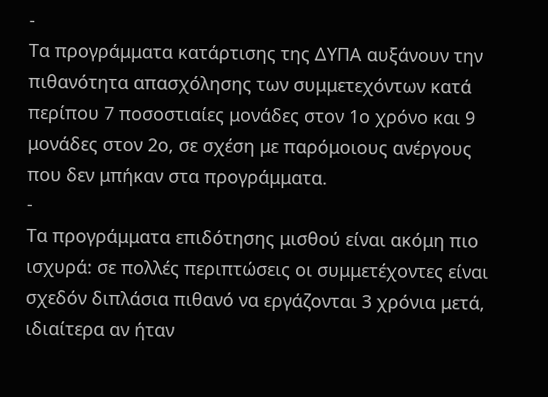-
Τα προγράμματα κατάρτισης της ΔΥΠΑ αυξάνουν την πιθανότητα απασχόλησης των συμμετεχόντων κατά περίπου 7 ποσοστιαίες μονάδες στον 1ο χρόνο και 9 μονάδες στον 2ο, σε σχέση με παρόμοιους ανέργους που δεν μπήκαν στα προγράμματα.
-
Τα προγράμματα επιδότησης μισθού είναι ακόμη πιο ισχυρά: σε πολλές περιπτώσεις οι συμμετέχοντες είναι σχεδόν διπλάσια πιθανό να εργάζονται 3 χρόνια μετά, ιδιαίτερα αν ήταν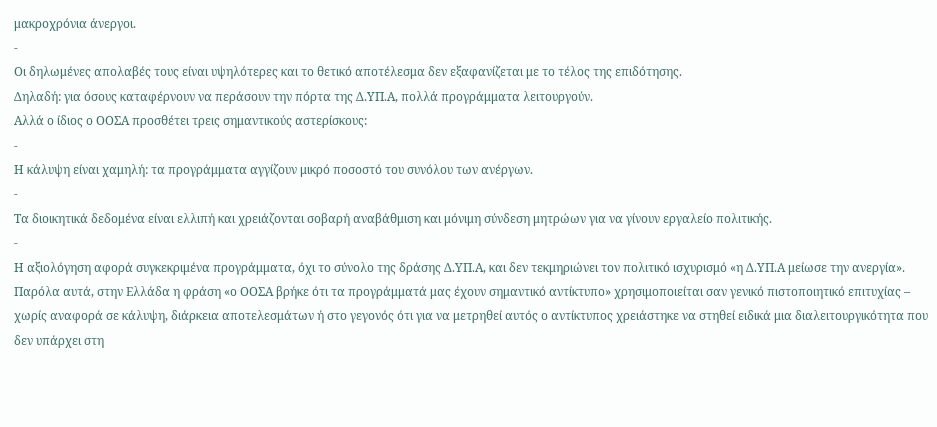μακροχρόνια άνεργοι.
-
Οι δηλωμένες απολαβές τους είναι υψηλότερες και το θετικό αποτέλεσμα δεν εξαφανίζεται με το τέλος της επιδότησης.
Δηλαδή: για όσους καταφέρνουν να περάσουν την πόρτα της Δ.ΥΠ.Α, πολλά προγράμματα λειτουργούν.
Αλλά ο ίδιος ο ΟΟΣΑ προσθέτει τρεις σημαντικούς αστερίσκους:
-
Η κάλυψη είναι χαμηλή: τα προγράμματα αγγίζουν μικρό ποσοστό του συνόλου των ανέργων.
-
Τα διοικητικά δεδομένα είναι ελλιπή και χρειάζονται σοβαρή αναβάθμιση και μόνιμη σύνδεση μητρώων για να γίνουν εργαλείο πολιτικής.
-
Η αξιολόγηση αφορά συγκεκριμένα προγράμματα, όχι το σύνολο της δράσης Δ.ΥΠ.Α, και δεν τεκμηριώνει τον πολιτικό ισχυρισμό «η Δ.ΥΠ.Α μείωσε την ανεργία».
Παρόλα αυτά, στην Ελλάδα η φράση «ο ΟΟΣΑ βρήκε ότι τα προγράμματά μας έχουν σημαντικό αντίκτυπο» χρησιμοποιείται σαν γενικό πιστοποιητικό επιτυχίας – χωρίς αναφορά σε κάλυψη, διάρκεια αποτελεσμάτων ή στο γεγονός ότι για να μετρηθεί αυτός ο αντίκτυπος χρειάστηκε να στηθεί ειδικά μια διαλειτουργικότητα που δεν υπάρχει στη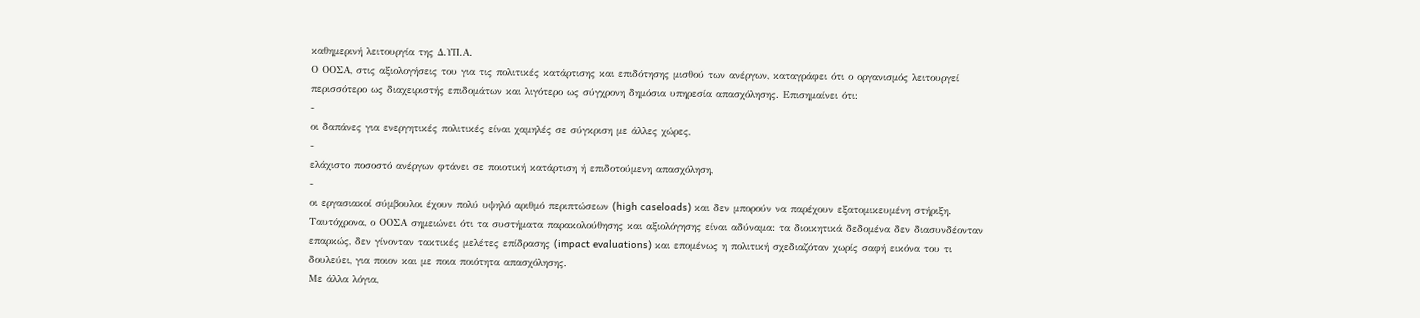καθημερινή λειτουργία της Δ.ΥΠ.Α.
Ο ΟΟΣΑ, στις αξιολογήσεις του για τις πολιτικές κατάρτισης και επιδότησης μισθού των ανέργων, καταγράφει ότι ο οργανισμός λειτουργεί περισσότερο ως διαχειριστής επιδομάτων και λιγότερο ως σύγχρονη δημόσια υπηρεσία απασχόλησης. Επισημαίνει ότι:
-
οι δαπάνες για ενεργητικές πολιτικές είναι χαμηλές σε σύγκριση με άλλες χώρες,
-
ελάχιστο ποσοστό ανέργων φτάνει σε ποιοτική κατάρτιση ή επιδοτούμενη απασχόληση,
-
οι εργασιακοί σύμβουλοι έχουν πολύ υψηλό αριθμό περιπτώσεων (high caseloads) και δεν μπορούν να παρέχουν εξατομικευμένη στήριξη.
Ταυτόχρονα, ο ΟΟΣΑ σημειώνει ότι τα συστήματα παρακολούθησης και αξιολόγησης είναι αδύναμα: τα διοικητικά δεδομένα δεν διασυνδέονταν επαρκώς, δεν γίνονταν τακτικές μελέτες επίδρασης (impact evaluations) και επομένως η πολιτική σχεδιαζόταν χωρίς σαφή εικόνα του τι δουλεύει, για ποιον και με ποια ποιότητα απασχόλησης.
Με άλλα λόγια,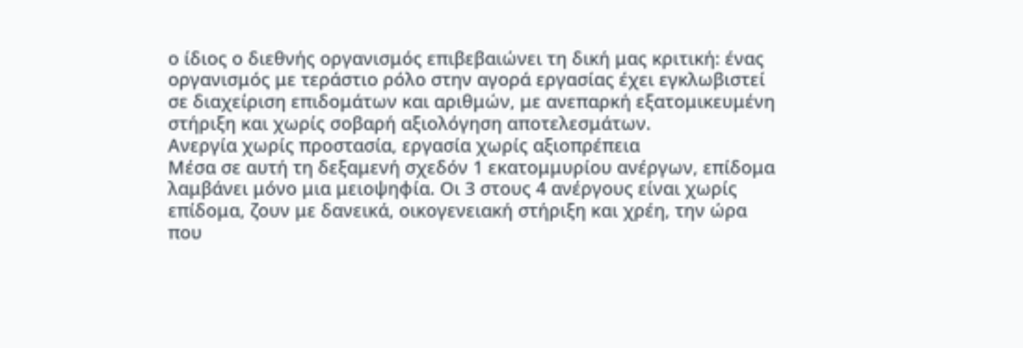ο ίδιος ο διεθνής οργανισμός επιβεβαιώνει τη δική μας κριτική: ένας οργανισμός με τεράστιο ρόλο στην αγορά εργασίας έχει εγκλωβιστεί σε διαχείριση επιδομάτων και αριθμών, με ανεπαρκή εξατομικευμένη στήριξη και χωρίς σοβαρή αξιολόγηση αποτελεσμάτων.
Ανεργία χωρίς προστασία, εργασία χωρίς αξιοπρέπεια
Μέσα σε αυτή τη δεξαμενή σχεδόν 1 εκατομμυρίου ανέργων, επίδομα λαμβάνει μόνο μια μειοψηφία. Οι 3 στους 4 ανέργους είναι χωρίς επίδομα, ζουν με δανεικά, οικογενειακή στήριξη και χρέη, την ώρα που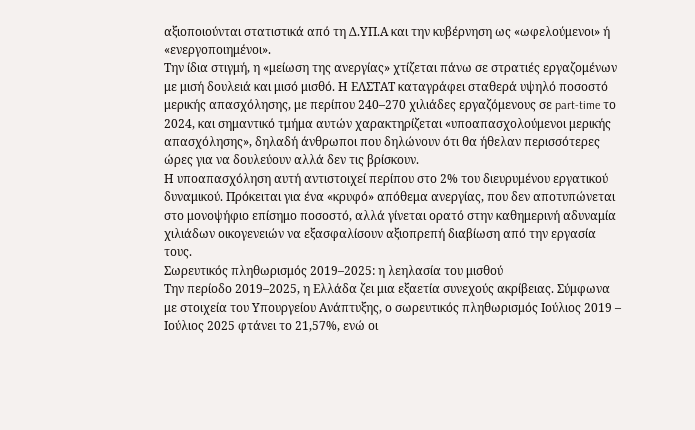αξιοποιούνται στατιστικά από τη Δ.ΥΠ.Α και την κυβέρνηση ως «ωφελούμενοι» ή «ενεργοποιημένοι».
Την ίδια στιγμή, η «μείωση της ανεργίας» χτίζεται πάνω σε στρατιές εργαζομένων με μισή δουλειά και μισό μισθό. Η ΕΛΣΤΑΤ καταγράφει σταθερά υψηλό ποσοστό μερικής απασχόλησης, με περίπου 240–270 χιλιάδες εργαζόμενους σε part‑time το 2024, και σημαντικό τμήμα αυτών χαρακτηρίζεται «υποαπασχολούμενοι μερικής απασχόλησης», δηλαδή άνθρωποι που δηλώνουν ότι θα ήθελαν περισσότερες ώρες για να δουλεύουν αλλά δεν τις βρίσκουν.
Η υποαπασχόληση αυτή αντιστοιχεί περίπου στο 2% του διευρυμένου εργατικού δυναμικού. Πρόκειται για ένα «κρυφό» απόθεμα ανεργίας, που δεν αποτυπώνεται στο μονοψήφιο επίσημο ποσοστό, αλλά γίνεται ορατό στην καθημερινή αδυναμία χιλιάδων οικογενειών να εξασφαλίσουν αξιοπρεπή διαβίωση από την εργασία τους.
Σωρευτικός πληθωρισμός 2019–2025: η λεηλασία του μισθού
Την περίοδο 2019–2025, η Ελλάδα ζει μια εξαετία συνεχούς ακρίβειας. Σύμφωνα με στοιχεία του Υπουργείου Ανάπτυξης, ο σωρευτικός πληθωρισμός Ιούλιος 2019 – Ιούλιος 2025 φτάνει το 21,57%, ενώ οι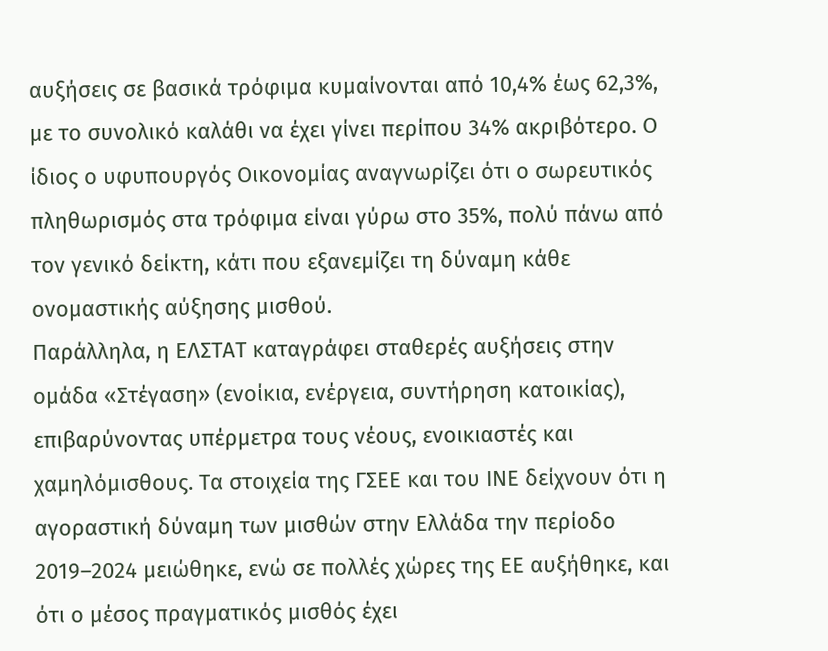αυξήσεις σε βασικά τρόφιμα κυμαίνονται από 10,4% έως 62,3%, με το συνολικό καλάθι να έχει γίνει περίπου 34% ακριβότερο. Ο ίδιος ο υφυπουργός Οικονομίας αναγνωρίζει ότι ο σωρευτικός πληθωρισμός στα τρόφιμα είναι γύρω στο 35%, πολύ πάνω από τον γενικό δείκτη, κάτι που εξανεμίζει τη δύναμη κάθε ονομαστικής αύξησης μισθού.
Παράλληλα, η ΕΛΣΤΑΤ καταγράφει σταθερές αυξήσεις στην ομάδα «Στέγαση» (ενοίκια, ενέργεια, συντήρηση κατοικίας), επιβαρύνοντας υπέρμετρα τους νέους, ενοικιαστές και χαμηλόμισθους. Τα στοιχεία της ΓΣΕΕ και του ΙΝΕ δείχνουν ότι η αγοραστική δύναμη των μισθών στην Ελλάδα την περίοδο 2019–2024 μειώθηκε, ενώ σε πολλές χώρες της ΕΕ αυξήθηκε, και ότι ο μέσος πραγματικός μισθός έχει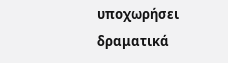υποχωρήσει δραματικά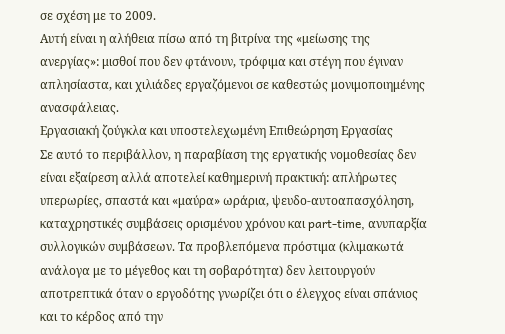σε σχέση με το 2009.
Αυτή είναι η αλήθεια πίσω από τη βιτρίνα της «μείωσης της ανεργίας»: μισθοί που δεν φτάνουν, τρόφιμα και στέγη που έγιναν απλησίαστα, και χιλιάδες εργαζόμενοι σε καθεστώς μονιμοποιημένης ανασφάλειας.
Εργασιακή ζούγκλα και υποστελεχωμένη Επιθεώρηση Εργασίας
Σε αυτό το περιβάλλον, η παραβίαση της εργατικής νομοθεσίας δεν είναι εξαίρεση αλλά αποτελεί καθημερινή πρακτική: απλήρωτες υπερωρίες, σπαστά και «μαύρα» ωράρια, ψευδο‑αυτοαπασχόληση, καταχρηστικές συμβάσεις ορισμένου χρόνου και part‑time, ανυπαρξία συλλογικών συμβάσεων. Τα προβλεπόμενα πρόστιμα (κλιμακωτά ανάλογα με το μέγεθος και τη σοβαρότητα) δεν λειτουργούν αποτρεπτικά όταν ο εργοδότης γνωρίζει ότι ο έλεγχος είναι σπάνιος και το κέρδος από την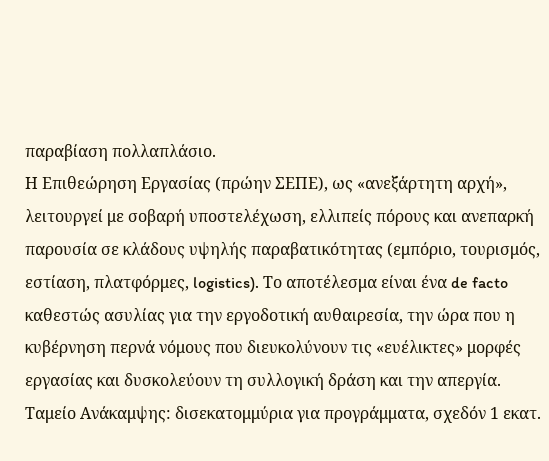παραβίαση πολλαπλάσιο.
Η Επιθεώρηση Εργασίας (πρώην ΣΕΠΕ), ως «ανεξάρτητη αρχή», λειτουργεί με σοβαρή υποστελέχωση, ελλιπείς πόρους και ανεπαρκή παρουσία σε κλάδους υψηλής παραβατικότητας (εμπόριο, τουρισμός, εστίαση, πλατφόρμες, logistics). Το αποτέλεσμα είναι ένα de facto καθεστώς ασυλίας για την εργοδοτική αυθαιρεσία, την ώρα που η κυβέρνηση περνά νόμους που διευκολύνουν τις «ευέλικτες» μορφές εργασίας και δυσκολεύουν τη συλλογική δράση και την απεργία.
Ταμείο Ανάκαμψης: δισεκατομμύρια για προγράμματα, σχεδόν 1 εκατ.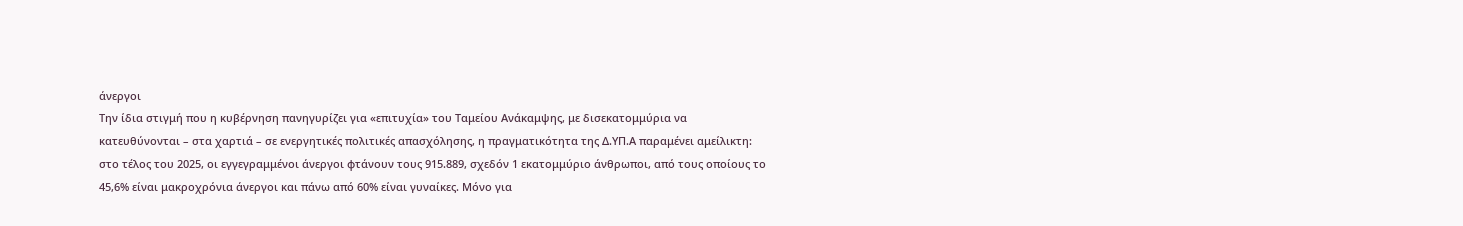άνεργοι
Την ίδια στιγμή που η κυβέρνηση πανηγυρίζει για «επιτυχία» του Ταμείου Ανάκαμψης, με δισεκατομμύρια να κατευθύνονται – στα χαρτιά – σε ενεργητικές πολιτικές απασχόλησης, η πραγματικότητα της Δ.ΥΠ.Α παραμένει αμείλικτη: στο τέλος του 2025, οι εγγεγραμμένοι άνεργοι φτάνουν τους 915.889, σχεδόν 1 εκατομμύριο άνθρωποι, από τους οποίους το 45,6% είναι μακροχρόνια άνεργοι και πάνω από 60% είναι γυναίκες. Μόνο για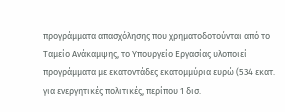προγράμματα απασχόλησης που χρηματοδοτούνται από το Ταμείο Ανάκαμψης, το Υπουργείο Εργασίας υλοποιεί προγράμματα με εκατοντάδες εκατομμύρια ευρώ (534 εκατ. για ενεργητικές πολιτικές, περίπου 1 δισ.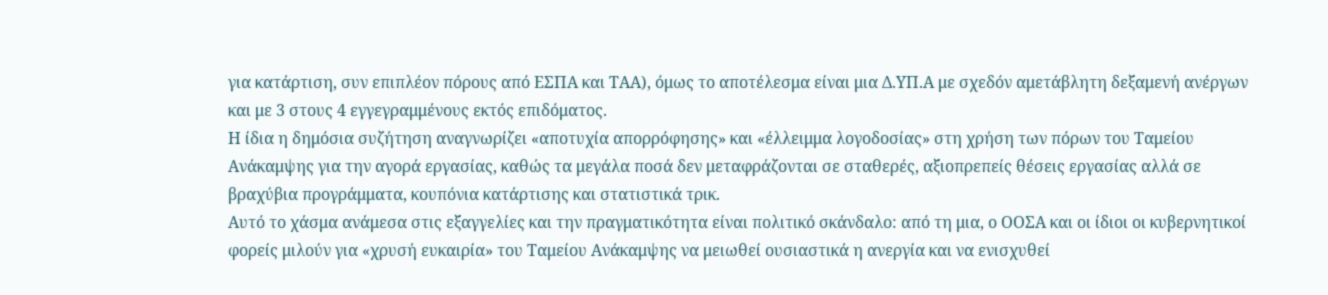για κατάρτιση, συν επιπλέον πόρους από ΕΣΠΑ και ΤΑΑ), όμως το αποτέλεσμα είναι μια Δ.ΥΠ.Α με σχεδόν αμετάβλητη δεξαμενή ανέργων και με 3 στους 4 εγγεγραμμένους εκτός επιδόματος.
Η ίδια η δημόσια συζήτηση αναγνωρίζει «αποτυχία απορρόφησης» και «έλλειμμα λογοδοσίας» στη χρήση των πόρων του Ταμείου Ανάκαμψης για την αγορά εργασίας, καθώς τα μεγάλα ποσά δεν μεταφράζονται σε σταθερές, αξιοπρεπείς θέσεις εργασίας αλλά σε βραχύβια προγράμματα, κουπόνια κατάρτισης και στατιστικά τρικ.
Αυτό το χάσμα ανάμεσα στις εξαγγελίες και την πραγματικότητα είναι πολιτικό σκάνδαλο: από τη μια, ο ΟΟΣΑ και οι ίδιοι οι κυβερνητικοί φορείς μιλούν για «χρυσή ευκαιρία» του Ταμείου Ανάκαμψης να μειωθεί ουσιαστικά η ανεργία και να ενισχυθεί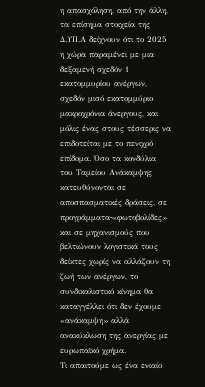η απασχόληση, από την άλλη, τα επίσημα στοιχεία της Δ.ΥΠ.Α δείχνουν ότι το 2025 η χώρα παραμένει με μια δεξαμενή σχεδόν 1 εκατομμυρίου ανέργων, σχεδόν μισό εκατομμύριο μακροχρόνια άνεργους, και μόλις ένας στους τέσσερις να επιδοτείται με το πενιχρό επίδομα. Όσο τα κονδύλια του Ταμείου Ανάκαμψης κατευθύνονται σε αποσπασματικές δράσεις, σε προγράμματα‑«φωτοβολίδες» και σε μηχανισμούς που βελτιώνουν λογιστικά τους δείκτες χωρίς να αλλάζουν τη ζωή των ανέργων, το συνδικαλιστικό κίνημα θα καταγγέλλει ότι δεν έχουμε «ανάκαμψη» αλλά ανακύκλωση της ανεργίας με ευρωπαϊκό χρήμα.
Τι απαιτούμε ως ένα ενιαίο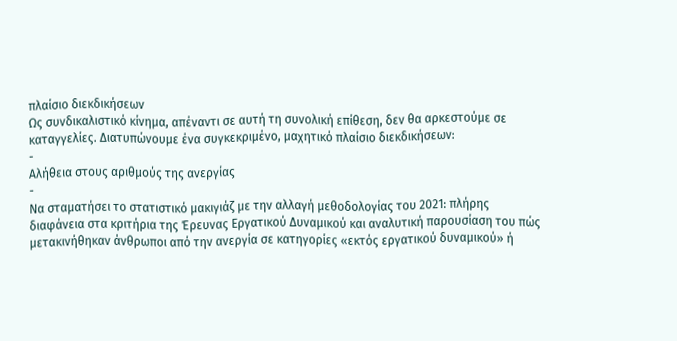πλαίσιο διεκδικήσεων
Ως συνδικαλιστικό κίνημα, απέναντι σε αυτή τη συνολική επίθεση, δεν θα αρκεστούμε σε καταγγελίες. Διατυπώνουμε ένα συγκεκριμένο, μαχητικό πλαίσιο διεκδικήσεων:
-
Αλήθεια στους αριθμούς της ανεργίας
-
Να σταματήσει το στατιστικό μακιγιάζ με την αλλαγή μεθοδολογίας του 2021: πλήρης διαφάνεια στα κριτήρια της Έρευνας Εργατικού Δυναμικού και αναλυτική παρουσίαση του πώς μετακινήθηκαν άνθρωποι από την ανεργία σε κατηγορίες «εκτός εργατικού δυναμικού» ή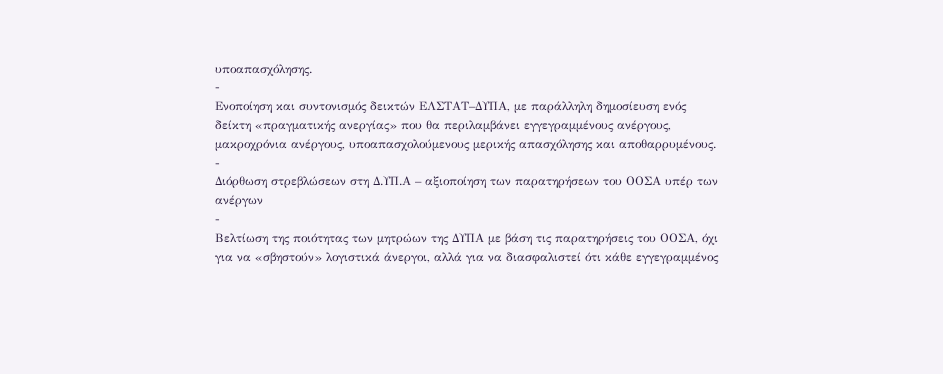υποαπασχόλησης.
-
Ενοποίηση και συντονισμός δεικτών ΕΛΣΤΑΤ–ΔΥΠΑ, με παράλληλη δημοσίευση ενός δείκτη «πραγματικής ανεργίας» που θα περιλαμβάνει εγγεγραμμένους ανέργους, μακροχρόνια ανέργους, υποαπασχολούμενους μερικής απασχόλησης και αποθαρρυμένους.
-
Διόρθωση στρεβλώσεων στη Δ.ΥΠ.Α – αξιοποίηση των παρατηρήσεων του ΟΟΣΑ υπέρ των ανέργων
-
Βελτίωση της ποιότητας των μητρώων της ΔΥΠΑ με βάση τις παρατηρήσεις του ΟΟΣΑ, όχι για να «σβηστούν» λογιστικά άνεργοι, αλλά για να διασφαλιστεί ότι κάθε εγγεγραμμένος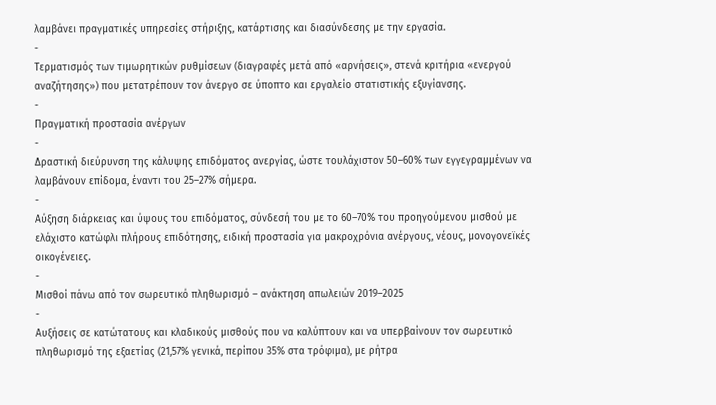λαμβάνει πραγματικές υπηρεσίες στήριξης, κατάρτισης και διασύνδεσης με την εργασία.
-
Τερματισμός των τιμωρητικών ρυθμίσεων (διαγραφές μετά από «αρνήσεις», στενά κριτήρια «ενεργού αναζήτησης») που μετατρέπουν τον άνεργο σε ύποπτο και εργαλείο στατιστικής εξυγίανσης.
-
Πραγματική προστασία ανέργων
-
Δραστική διεύρυνση της κάλυψης επιδόματος ανεργίας, ώστε τουλάχιστον 50–60% των εγγεγραμμένων να λαμβάνουν επίδομα, έναντι του 25–27% σήμερα.
-
Αύξηση διάρκειας και ύψους του επιδόματος, σύνδεσή του με το 60–70% του προηγούμενου μισθού με ελάχιστο κατώφλι πλήρους επιδότησης, ειδική προστασία για μακροχρόνια ανέργους, νέους, μονογονεϊκές οικογένειες.
-
Μισθοί πάνω από τον σωρευτικό πληθωρισμό – ανάκτηση απωλειών 2019–2025
-
Αυξήσεις σε κατώτατους και κλαδικούς μισθούς που να καλύπτουν και να υπερβαίνουν τον σωρευτικό πληθωρισμό της εξαετίας (21,57% γενικά, περίπου 35% στα τρόφιμα), με ρήτρα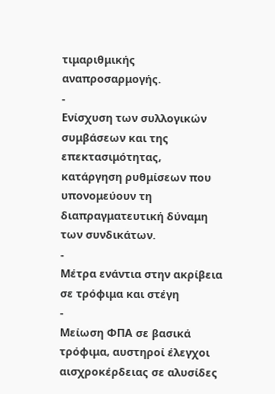τιμαριθμικής αναπροσαρμογής.
-
Ενίσχυση των συλλογικών συμβάσεων και της επεκτασιμότητας, κατάργηση ρυθμίσεων που υπονομεύουν τη διαπραγματευτική δύναμη των συνδικάτων.
-
Μέτρα ενάντια στην ακρίβεια σε τρόφιμα και στέγη
-
Μείωση ΦΠΑ σε βασικά τρόφιμα, αυστηροί έλεγχοι αισχροκέρδειας σε αλυσίδες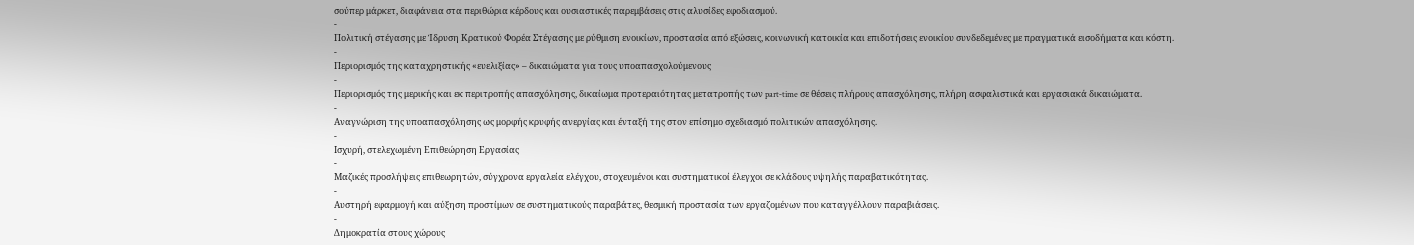σούπερ μάρκετ, διαφάνεια στα περιθώρια κέρδους και ουσιαστικές παρεμβάσεις στις αλυσίδες εφοδιασμού.
-
Πολιτική στέγασης με Ίδρυση Κρατικού Φορέα Στέγασης με ρύθμιση ενοικίων, προστασία από εξώσεις, κοινωνική κατοικία και επιδοτήσεις ενοικίου συνδεδεμένες με πραγματικά εισοδήματα και κόστη.
-
Περιορισμός της καταχρηστικής «ευελιξίας» – δικαιώματα για τους υποαπασχολούμενους
-
Περιορισμός της μερικής και εκ περιτροπής απασχόλησης, δικαίωμα προτεραιότητας μετατροπής των part‑time σε θέσεις πλήρους απασχόλησης, πλήρη ασφαλιστικά και εργασιακά δικαιώματα.
-
Αναγνώριση της υποαπασχόλησης ως μορφής κρυφής ανεργίας και ένταξή της στον επίσημο σχεδιασμό πολιτικών απασχόλησης.
-
Ισχυρή, στελεχωμένη Επιθεώρηση Εργασίας
-
Μαζικές προσλήψεις επιθεωρητών, σύγχρονα εργαλεία ελέγχου, στοχευμένοι και συστηματικοί έλεγχοι σε κλάδους υψηλής παραβατικότητας.
-
Αυστηρή εφαρμογή και αύξηση προστίμων σε συστηματικούς παραβάτες, θεσμική προστασία των εργαζομένων που καταγγέλλουν παραβιάσεις.
-
Δημοκρατία στους χώρους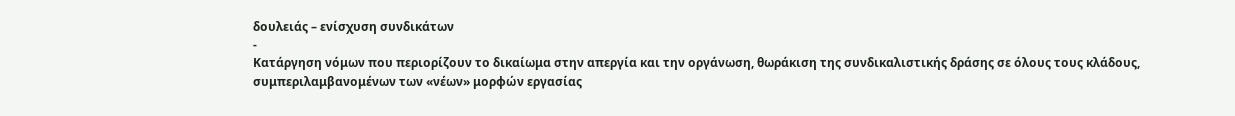δουλειάς – ενίσχυση συνδικάτων
-
Κατάργηση νόμων που περιορίζουν το δικαίωμα στην απεργία και την οργάνωση, θωράκιση της συνδικαλιστικής δράσης σε όλους τους κλάδους, συμπεριλαμβανομένων των «νέων» μορφών εργασίας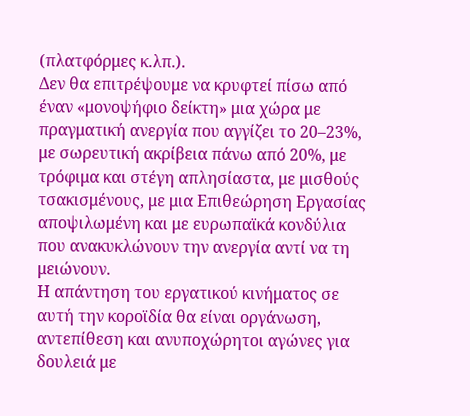(πλατφόρμες κ.λπ.).
Δεν θα επιτρέψουμε να κρυφτεί πίσω από έναν «μονοψήφιο δείκτη» μια χώρα με πραγματική ανεργία που αγγίζει το 20–23%, με σωρευτική ακρίβεια πάνω από 20%, με τρόφιμα και στέγη απλησίαστα, με μισθούς τσακισμένους, με μια Επιθεώρηση Εργασίας αποψιλωμένη και με ευρωπαϊκά κονδύλια που ανακυκλώνουν την ανεργία αντί να τη μειώνουν.
Η απάντηση του εργατικού κινήματος σε αυτή την κοροϊδία θα είναι οργάνωση, αντεπίθεση και ανυποχώρητοι αγώνες για δουλειά με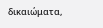δικαιώματα,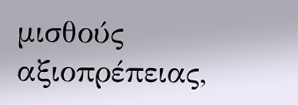μισθούς αξιοπρέπειας,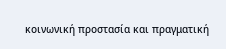κοινωνική προστασία και πραγματική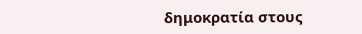δημοκρατία στους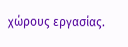χώρους εργασίας.